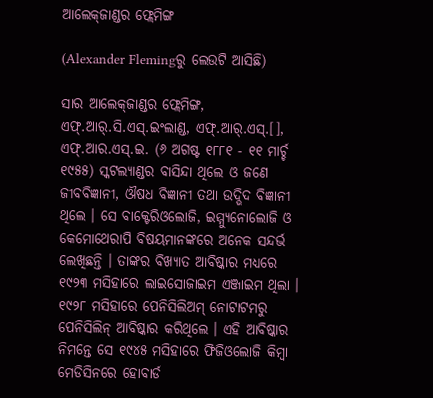ଆଲେକ୍‌ଜାଣ୍ଡର ଫ୍ଲେମିଙ୍ଗ

(Alexander Flemingରୁ ଲେଉଟି ଆସିଛି)

ସାର ଆଲେକ୍‌ଜାଣ୍ଡର ଫ୍ଲେମିଙ୍ଗ, ଏଫ୍.ଆର୍.ସି.ଏସ୍.ଇଂଲାଣ୍ଡ, ଏଫ୍.ଆର୍.ଏସ୍.[], ଏଫ୍.ଆର.ଏସ୍.ଇ. (୬ ଅଗଷ୍ଟ ୧୮୮୧ - ୧୧ ମାର୍ଚ୍ଚ ୧୯୫୫) ସ୍କଟଲ୍ୟାଣ୍ଡର ବାସିନ୍ଦା ଥିଲେ ଓ ଜଣେ ଜୀବବିଜ୍ଞାନୀ, ଔଷଧ ବିଜ୍ଞାନୀ ତଥା ଉଦ୍ଭିଦ ବିଜ୍ଞାନୀ ଥିଲେ । ସେ ବାକ୍ଟେରିଓଲୋଜି, ଇମ୍ମ୍ୟୁନୋଲୋଜି ଓ କେମୋଥେରାପି ବିଷୟମାନଙ୍କରେ ଅନେକ ସନ୍ଦର୍ଭ ଲେଖିଛନ୍ତି । ତାଙ୍କର ବିଖ୍ୟାତ ଆବିଷ୍କାର ମଧ୍ୟରେ ୧୯୨୩ ମସିହାରେ ଲାଇସୋଜାଇମ ଏଞ୍ଜାଇମ ଥିଲା । ୧୯୨୮ ମସିହାରେ ପେନିସିଲିଅମ୍ ନୋଟାଟମରୁ ପେନିସିଲିନ୍ ଆବିଷ୍କାର କରିଥିଲେ । ଏହି ଆବିଷ୍କାର ନିମନ୍ତେ ସେ ୧୯୪୫ ମସିହାରେ ଫିଜିଓଲୋଜି କିମ୍ବା ମେଡିସିନରେ ହୋବାର୍ଡ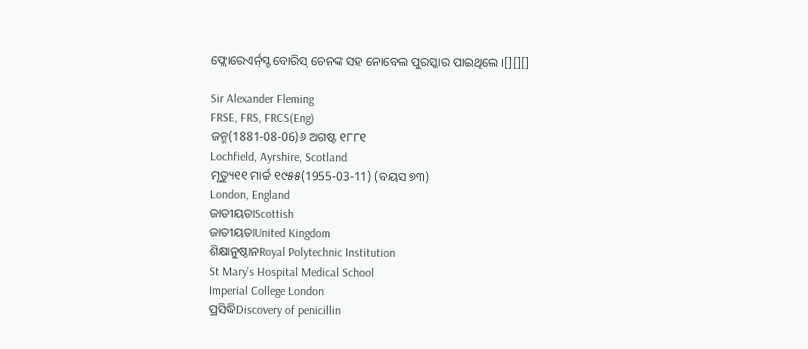ଫ୍ଲୋରେଏର୍ନ୍‌ସ୍ଟ ବୋରିସ୍ ଚେନଙ୍କ ସହ ନୋବେଲ ପୁରସ୍କାର ପାଇଥିଲେ ।[][][]

Sir Alexander Fleming
FRSE, FRS, FRCS(Eng)
ଜନ୍ମ(1881-08-06)୬ ଅଗଷ୍ଟ ୧୮୮୧
Lochfield, Ayrshire, Scotland
ମୃତ୍ୟୁ୧୧ ମାର୍ଚ୍ଚ ୧୯୫୫(1955-03-11) (ବୟସ ୭୩)
London, England
ଜାତୀୟତାScottish
ଜାତୀୟତାUnited Kingdom
ଶିକ୍ଷାନୁଷ୍ଠାନRoyal Polytechnic Institution
St Mary's Hospital Medical School
Imperial College London
ପ୍ରସିଦ୍ଧିDiscovery of penicillin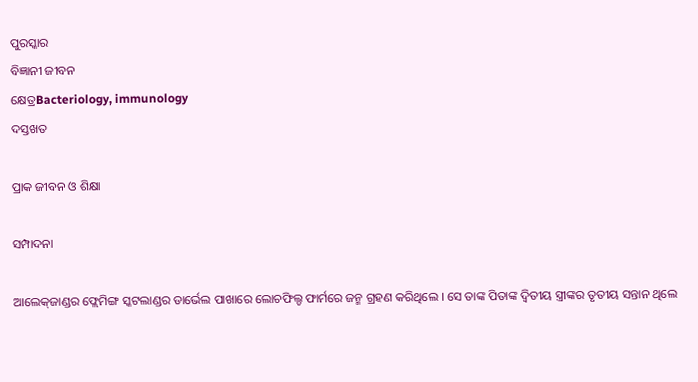ପୁରସ୍କାର
ବିଜ୍ଞାନୀ ଜୀବନ
କ୍ଷେତ୍ରBacteriology, immunology
ଦସ୍ତଖତ

ପ୍ରାକ ଜୀବନ ଓ ଶିକ୍ଷା

ସମ୍ପାଦନା

ଆଲେକ୍‌ଜାଣ୍ଡର ଫ୍ଲେମିଙ୍ଗ ସ୍କଟଲାଣ୍ଡର ଡାର୍ଭେଲ ପାଖାରେ ଲୋଚଫିଲ୍ଡ ଫାର୍ମରେ ଜନ୍ମ ଗ୍ରହଣ କରିଥିଲେ । ସେ ତାଙ୍କ ପିତାଙ୍କ ଦ୍ୱିତୀୟ ସ୍ତ୍ରୀଙ୍କର ତୃତୀୟ ସନ୍ତାନ ଥିଲେ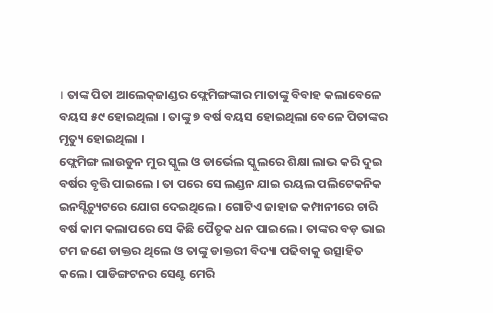। ତାଙ୍କ ପିତା ଆଲେକ୍‌ଜାଣ୍ଡର ଫ୍ଲେମିଙ୍ଗଙ୍କାର ମାତାଙ୍କୁ ବିବାହ କଲାବେଳେ ବୟସ ୫୯ ହୋଇଥିଲା । ତାଙ୍କୁ ୭ ବର୍ଷ ବୟସ ହୋଇଥିଲା ବେଳେ ପିତାଙ୍କର ମୃତ୍ୟୁ ହୋଇଥିଲା ।
ଫ୍ଲେମିଙ୍ଗ ଲାଉଡୁନ ମୁର ସ୍କୁଲ ଓ ଡାର୍ଭେଲ ସ୍କୁଲରେ ଶିକ୍ଷା ଲାଭ କରି ଦୁଇ ବର୍ଷର ବୃତ୍ତି ପାଇଲେ । ତା ପରେ ସେ ଲଣ୍ଡନ ଯାଇ ରୟଲ ପଲିଟେକନିକ ଇନସ୍ଟିଚ୍ୟୁଟରେ ଯୋଗ ଦେଇଥିଲେ । ଗୋଟିଏ ଜାହାଜ କମ୍ପାନୀରେ ଚାରି ବର୍ଷ କାମ କଲାପରେ ସେ କିଛି ପୈତୃକ ଧନ ପାଇଲେ । ତାଙ୍କର ବଡ଼ ଭାଇ ଟମ ଜଣେ ଡାକ୍ତର ଥିଲେ ଓ ତାଙ୍କୁ ଡାକ୍ତରୀ ବିଦ୍ୟା ପଢିବାକୁ ଉତ୍ସାହିତ କଲେ । ପାଡିଙ୍ଗଟନର ସେଣ୍ଟ ମେରି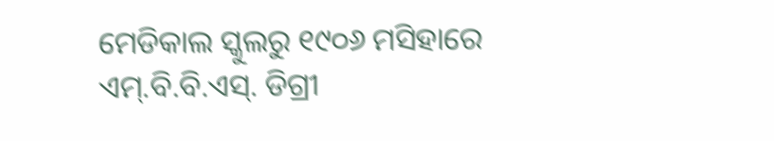ମେଡିକାଲ ସ୍କୁଲରୁ ୧୯୦୬ ମସିହାରେ ଏମ୍.ବି.ବି.ଏସ୍. ଡିଗ୍ରୀ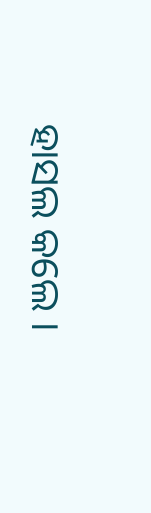ହାସଲ କଲେ ।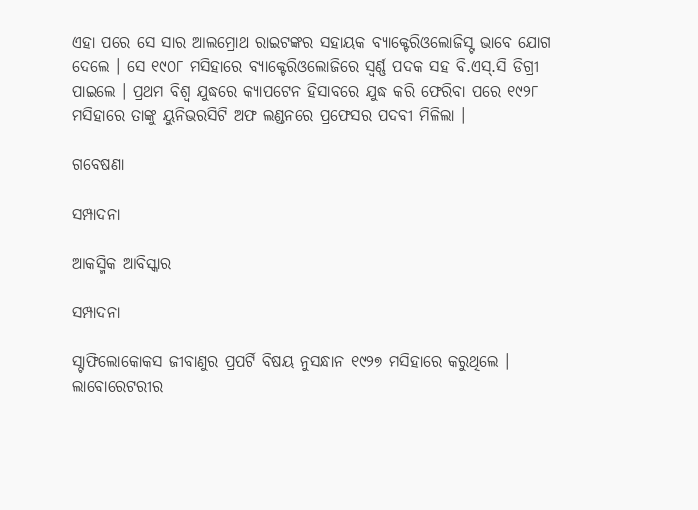ଏହା ପରେ ସେ ସାର ଆଲମ୍ରୋଥ ରାଇଟଙ୍କର ସହାୟକ ବ୍ୟାକ୍ଟେରିଓଲୋଜିସ୍ଟ ଭାବେ ଯୋଗ ଦେଲେ । ସେ ୧୯୦୮ ମସିହାରେ ବ୍ୟାକ୍ଟେରିଓଲୋଜିରେ ସ୍ୱର୍ଣ୍ଣ ପଦକ ସହ ବି.ଏସ୍.ସି ଡିଗ୍ରୀ ପାଇଲେ । ପ୍ରଥମ ବିଶ୍ୱ ଯୁଦ୍ଧରେ କ୍ୟାପଟେନ ହିସାବରେ ଯୁଦ୍ଧ କରି ଫେରିବା ପରେ ୧୯୨୮ ମସିହାରେ ତାଙ୍କୁ ୟୁନିଭରସିଟି ଅଫ ଲଣ୍ଡନରେ ପ୍ରଫେସର ପଦବୀ ମିଳିଲା ।

ଗବେଷଣା

ସମ୍ପାଦନା

ଆକସ୍ମିକ ଆବିସ୍କାର

ସମ୍ପାଦନା

ସ୍ଟାଫିଲୋକୋକସ ଜୀବାଣୁର ପ୍ରପର୍ଟି ବିଷୟ ନୁସନ୍ଧାନ ୧୯୨୭ ମସିହାରେ କରୁଥିଲେ । ଲାବୋରେଟରୀର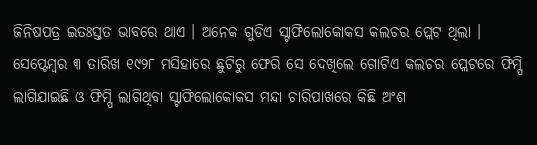ଜିନିଷପତ୍ର ଇତଃସ୍ତତ ଭାବରେ ଥାଏ । ଅନେକ ଗୁଡିଏ ସ୍ଟାଫିଲୋକୋକସ କଲଚର ପ୍ଲେଟ ଥିଲା । ସେପ୍ଟେମ୍ବର ୩ ତାରିଖ ୧୯୨୮ ମସିହାରେ ଛୁଟିରୁ ଫେରି ସେ ଦେଖିଲେ ଗୋଟିଏ କଲଚର ପ୍ଲେଟରେ ଫିମ୍ପି ଲାଗିଯାଇଛି ଓ ଫିମ୍ପି ଲାଗିଥିବା ସ୍ଟାଫିଲୋକୋକସ ମନ୍ଦା ଚାରିପାଖରେ କିଛି ଅଂଶ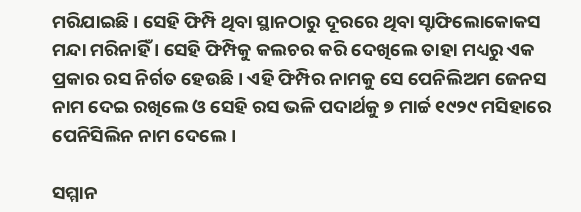ମରିଯାଇଛି । ସେହି ଫିମ୍ପି ଥିବା ସ୍ଥାନଠାରୁ ଦୂରରେ ଥିବା ସ୍ଟାଫିଲୋକୋକସ ମନ୍ଦା ମରିନାହିଁ । ସେହି ଫିମ୍ପିକୁ କଲଚର କରି ଦେଖିଲେ ତାହା ମଧ୍ୟରୁ ଏକ ପ୍ରକାର ରସ ନିର୍ଗତ ହେଉଛି । ଏହି ଫିମ୍ପିର ନାମକୁ ସେ ପେନିଲିଅମ ଜେନସ ନାମ ଦେଇ ରଖିଲେ ଓ ସେହି ରସ ଭଳି ପଦାର୍ଥକୁ ୭ ମାର୍ଚ୍ଚ ୧୯୨୯ ମସିହାରେ ପେନିସିଲିନ ନାମ ଦେଲେ ।

ସମ୍ମାନ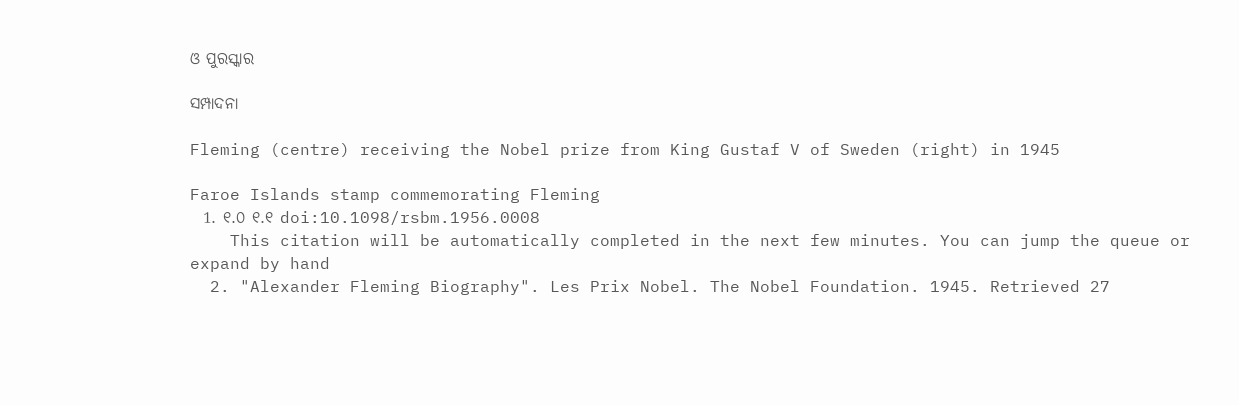ଓ ପୁରସ୍କାର

ସମ୍ପାଦନା

Fleming (centre) receiving the Nobel prize from King Gustaf V of Sweden (right) in 1945

Faroe Islands stamp commemorating Fleming
  1. ୧.୦ ୧.୧ doi:10.1098/rsbm.1956.0008
    This citation will be automatically completed in the next few minutes. You can jump the queue or expand by hand
  2. "Alexander Fleming Biography". Les Prix Nobel. The Nobel Foundation. 1945. Retrieved 27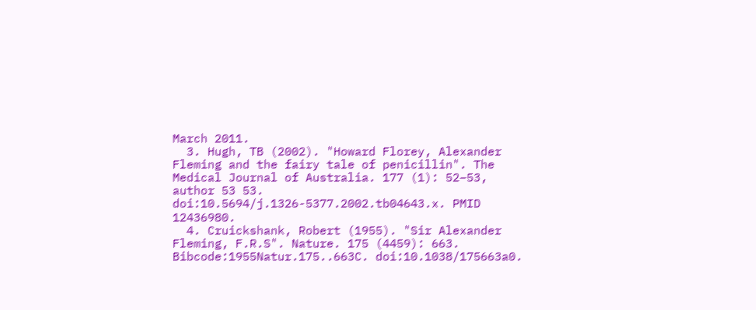March 2011.
  3. Hugh, TB (2002). "Howard Florey, Alexander Fleming and the fairy tale of penicillin". The Medical Journal of Australia. 177 (1): 52–53, author 53 53. doi:10.5694/j.1326-5377.2002.tb04643.x. PMID 12436980.
  4. Cruickshank, Robert (1955). "Sir Alexander Fleming, F.R.S". Nature. 175 (4459): 663. Bibcode:1955Natur.175..663C. doi:10.1038/175663a0.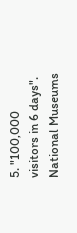5. "100,000 visitors in 6 days". National Museums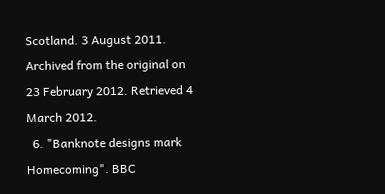Scotland. 3 August 2011. Archived from the original on 23 February 2012. Retrieved 4 March 2012.
  6. "Banknote designs mark Homecoming". BBC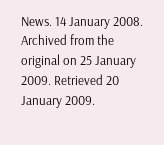News. 14 January 2008. Archived from the original on 25 January 2009. Retrieved 20 January 2009.